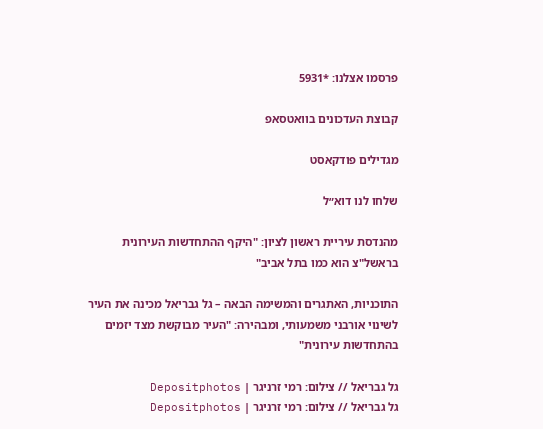פרסמו אצלנו: *5931

קבוצת העדכונים בוואטסאפ

מגדילים פודקאסט

שלחו לנו דוא״ל

מהנדסת עיריית ראשון לציון: "היקף ההתחדשות העירונית בראשל"צ הוא כמו בתל אביב"

התוכניות, האתגרים והמשימה הבאה – גל גבריאל מכינה את העיר לשינוי אורבני משמעותי, ומבהירה: "העיר מבוקשת מצד יזמים בהתחדשות עירונית"

גל גבריאל // צילום: רמי זרניגר | Depositphotos
גל גבריאל // צילום: רמי זרניגר | Depositphotos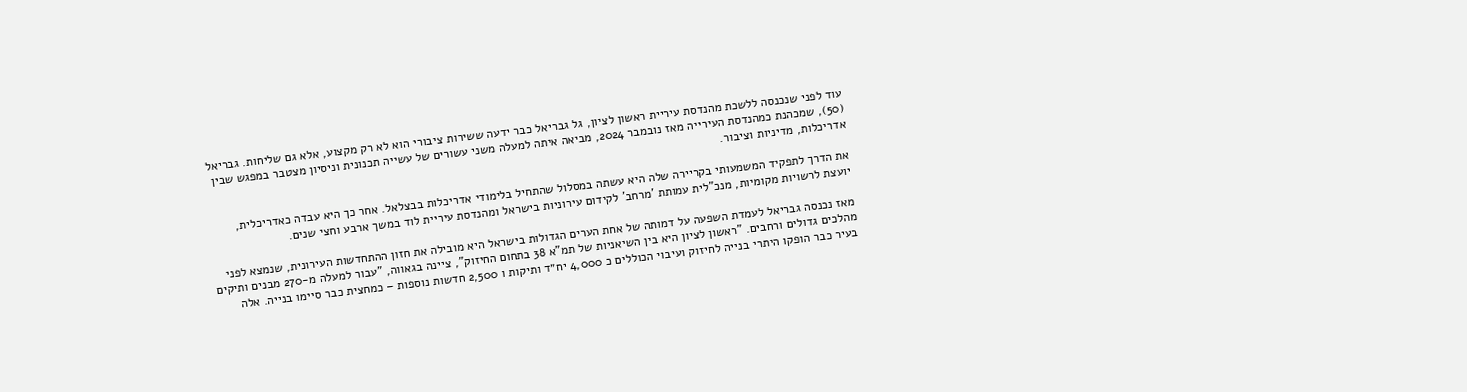עוד לפני שנכנסה ללשכת מהנדסת עיריית ראשון לציון, גל גבריאל כבר ידעה ששירות ציבורי הוא לא רק מקצוע, אלא גם שליחות. גבריאל (50), שמכהנת כמהנדסת העירייה מאז נובמבר 2024, מביאה איתה למעלה משני עשורים של עשייה תכנונית וניסיון מצטבר במפגש שבין אדריכלות, מדיניות וציבור.

את הדרך לתפקיד המשמעותי בקריירה שלה היא עשתה במסלול שהתחיל בלימודי אדריכלות בבצלאל. אחר כך היא עבדה כאדריכלית, יועצת לרשויות מקומיות, מנכ"לית עמותת 'מרחב' לקידום עירוניות בישראל ומהנדסת עיריית לוד במשך ארבע וחצי שנים.

מאז נכנסה גבריאל לעמדת השפעה על דמותה של אחת הערים הגדולות בישראל היא מובילה את חזון ההתחדשות העירונית, שנמצא לפני מהלכים גדולים ורחבים. "ראשון לציון היא בין השיאניות של תמ"א 38 בתחום החיזוק", ציינה בגאווה, "עבור למעלה מ-270 מבנים ותיקים בעיר כבר הופקו היתרי בנייה לחיזוק ועיבוי הכוללים כ 4,000 יח״ד ותיקות ו 2,500 חדשות נוספות – כמחצית כבר סיימו בנייה. אלה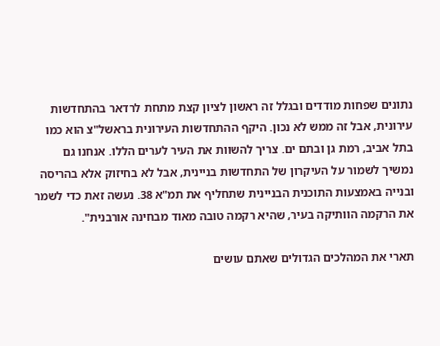נתונים שפחות מודדים ובגלל זה ראשון לציון קצת מתחת לרדאר בהתחדשות עירונית, אבל זה ממש לא נכון. היקף ההתחדשות העירונית בראשל"צ הוא כמו בתל אביב, רמת גן ובתם ים. צריך להשוות את העיר לערים הללו. אנחנו גם נמשיך לשמור על העיקרון של התחדשות בניינית, אבל לא בחיזוק אלא בהריסה ובנייה באמצעות התוכנית הבניינית שתחליף את תמ"א 38. נעשה זאת כדי לשמר את הרקמה הוותיקה בעיר, שהיא רקמה טובה מאוד מבחינה אורבנית".

תארי את המהלכים הגדולים שאתם עושים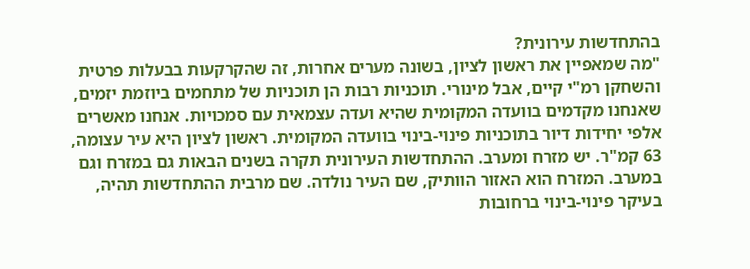בהתחדשות עירונית?
"מה שמאפיין את ראשון לציון, בשונה מערים אחרות, זה שהקרקעות בבעלות פרטית והשחקן רמ"י קיים, אבל מינורי. תוכניות רבות הן תוכניות של מתחמים ביוזמת יזמים, שאנחנו מקדמים בוועדה המקומית שהיא ועדה עצמאית עם סמכויות. אנחנו מאשרים אלפי יחידות דיור בתוכניות פינוי-בינוי בוועדה המקומית. ראשון לציון היא עיר עצומה, 63 קמ"ר. יש מזרח ומערב. ההתחדשות העירונית תקרה בשנים הבאות גם במזרח וגם במערב. המזרח הוא האזור הוותיק, שם העיר נולדה. שם מרבית ההתחדשות תהיה, בעיקר פינוי-בינוי ברחובות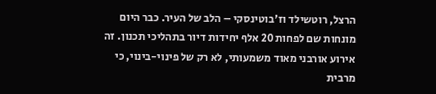הרצל, רוטשילד וז'בוטינסקי – הלב של העיר. כבר היום מונחות שם לפחות 20 אלף יחידות דיור בתהליכי תכנון. זה אירוע אורבני מאוד משמעותי, לא רק של פינוי-בינוי, כי מרבית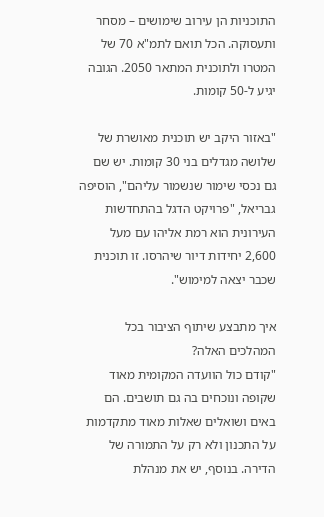התוכניות הן עירוב שימושים – מסחר ותעסוקה. הכל תואם לתמ"א 70 של המטרו ולתוכנית המתאר 2050. הגובה יגיע ל-50 קומות.

"באזור היקב יש תוכנית מאושרת של שלושה מגדלים בני 30 קומות. יש שם גם נכסי שימור שנשמור עליהם", הוסיפה גבריאל, "פרויקט הדגל בהתחדשות העירונית הוא רמת אליהו עם מעל 2,600 יחידות דיור שיהרסו. זו תוכנית שכבר יצאה למימוש".

איך מתבצע שיתוף הציבור בכל המהלכים האלה?
"קודם כול הוועדה המקומית מאוד שקופה ונוכחים בה גם תושבים. הם באים ושואלים שאלות מאוד מתקדמות על התכנון ולא רק על התמורה של הדירה. בנוסף, יש את מנהלת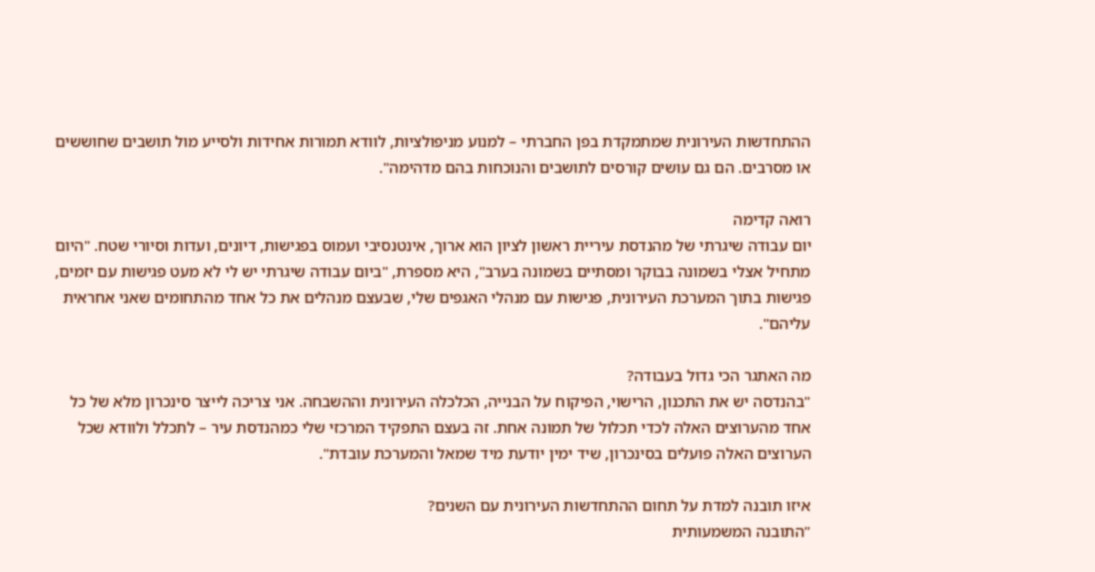ההתחדשות העירונית שמתמקדת בפן החברתי – למנוע מניפולציות, לוודא תמורות אחידות ולסייע מול תושבים שחוששים או מסרבים. הם גם עושים קורסים לתושבים והנוכחות בהם מדהימה".

רואה קדימה
יום עבודה שיגרתי של מהנדסת עיריית ראשון לציון הוא ארוך, אינטנסיבי ועמוס בפגישות, דיונים, ועדות וסיורי שטח. "היום מתחיל אצלי בשמונה בבוקר ומסתיים בשמונה בערב", היא מספרת, "ביום עבודה שיגרתי יש לי לא מעט פגישות עם יזמים, פגישות בתוך המערכת העירונית, פגישות עם מנהלי האגפים שלי, שבעצם מנהלים את כל אחד מהתחומים שאני אחראית עליהם".

מה האתגר הכי גדול בעבודה?
"בהנדסה יש את התכנון, הרישוי, הפיקוח על הבנייה, הכלכלה העירונית וההשבחה. אני צריכה לייצר סינכרון מלא של כל אחד מהערוצים האלה לכדי תכלול של תמונה אחת. זה בעצם התפקיד המרכזי שלי כמהנדסת עיר – לתכלל ולוודא שכל הערוצים האלה פועלים בסינכרון, שיד ימין יודעת מיד שמאל והמערכת עובדת".

איזו תובנה למדת על תחום ההתחדשות העירונית עם השנים?
"התובנה המשמעותית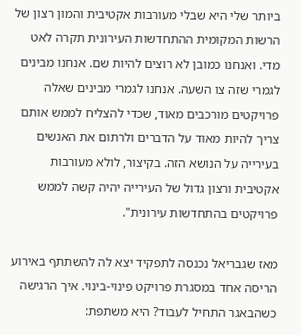ביותר שלי היא שבלי מעורבות אקטיבית והמון רצון של הרשות המקומית ההתחדשות העירונית תקרה לאט מדי. ואנחנו כמובן לא רוצים להיות שם. אנחנו מבינים לגמרי שזה צו השעה. אנחנו לגמרי מבינים שאלה פרויקטים מורכבים מאוד, שכדי להצליח לממש אותם צריך להיות מאוד על הדברים ולרתום את האנשים בעירייה על הנושא הזה. בקיצור, לולא מעורבות אקטיבית ורצון גדול של העירייה יהיה קשה לממש פרויקטים בהתחדשות עירונית".

מאז שגבריאל נכנסה לתפקיד יצא לה להשתתף באירוע הריסה אחד במסגרת פרויקט פינוי-בינוי. איך הרגישה כשהבאגר התחיל לעבוד? היא משתפת: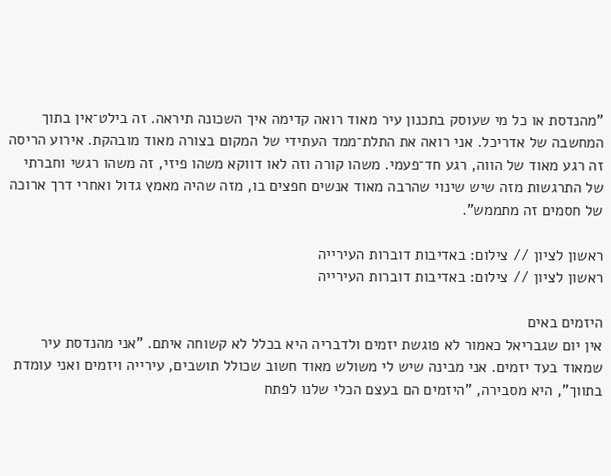"מהנדסת או כל מי שעוסק בתכנון עיר מאוד רואה קדימה איך השכונה תיראה. זה בילט־אין בתוך המחשבה של אדריכל. אני רואה את התלת־ממד העתידי של המקום בצורה מאוד מובהקת. אירוע הריסה זה רגע מאוד של הווה, רגע חד־פעמי. משהו קורה וזה לאו דווקא משהו פיזי, זה משהו רגשי וחברתי של התרגשות מזה שיש שינוי שהרבה מאוד אנשים חפצים בו, מזה שהיה מאמץ גדול ואחרי דרך ארוכה של חסמים זה מתממש".

ראשון לציון // צילום: באדיבות דוברות העירייה
ראשון לציון // צילום: באדיבות דוברות העירייה

היזמים באים
אין יום שגבריאל כאמור לא פוגשת יזמים ולדבריה היא בכלל לא קשוחה איתם. "אני מהנדסת עיר שמאוד בעד יזמים. אני מבינה שיש לי משולש מאוד חשוב שכולל תושבים, עירייה ויזמים ואני עומדת בתווך", היא מסבירה, "היזמים הם בעצם הכלי שלנו לפתח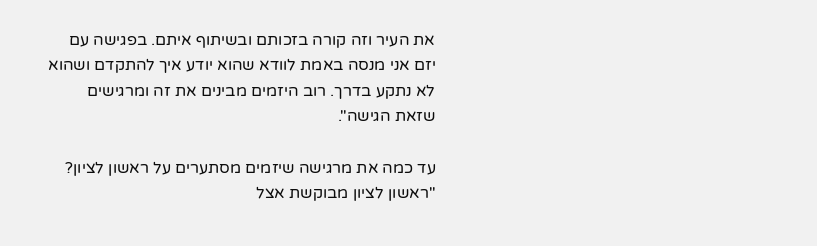את העיר וזה קורה בזכותם ובשיתוף איתם. בפגישה עם יזם אני מנסה באמת לוודא שהוא יודע איך להתקדם ושהוא לא נתקע בדרך. רוב היזמים מבינים את זה ומרגישים שזאת הגישה".

עד כמה את מרגישה שיזמים מסתערים על ראשון לציון?
"ראשון לציון מבוקשת אצל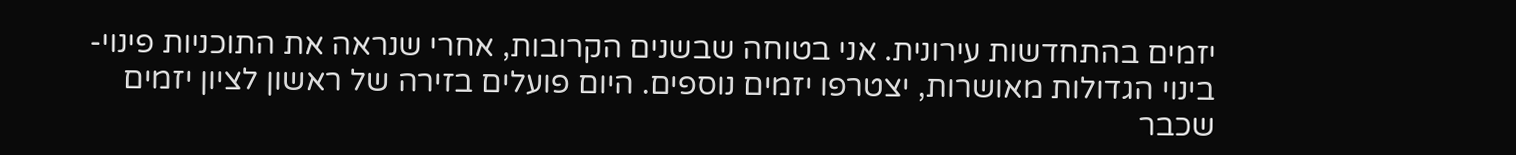יזמים בהתחדשות עירונית. אני בטוחה שבשנים הקרובות, אחרי שנראה את התוכניות פינוי-בינוי הגדולות מאושרות, יצטרפו יזמים נוספים. היום פועלים בזירה של ראשון לציון יזמים שכבר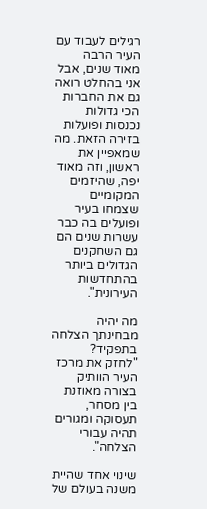רגילים לעבוד עם העיר הרבה מאוד שנים, אבל אני בהחלט רואה גם את החברות הכי גדולות נכנסות ופועלות בזירה הזאת. מה שמאפיין את ראשון, וזה מאוד יפה, שהיזמים המקומיים שצמחו בעיר ופועלים בה כבר עשרות שנים הם גם השחקנים הגדולים ביותר בהתחדשות העירונית".

מה יהיה מבחינתך הצלחה בתפקיד?
"לחזק את מרכז העיר הוותיק בצורה מאוזנת בין מסחר, תעסוקה ומגורים תהיה עבורי הצלחה".

שינוי אחד שהיית משנה בעולם של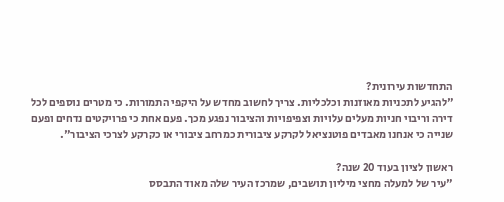התחדשות עירונית?
"להגיע לתכניות מאוזנות וכלכליות. צריך לחשוב מחדש על היקפי התמורות. כי מטרים נוספים לכל דירה וריבוי חניות מעלים עלויות וצפיפויות והציבור נפגע מכך. פעם אחת כי פרויקטים נדחים ופעם שנייה כי אנחנו מאבדים פוטנציאל לקרקע ציבורית כמרחב ציבורי או כקרקע לצרכי הציבור".

ראשון לציון בעוד 20 שנה?
"עיר של למעלה מחצי מיליון תושבים, שמרכז העיר שלה מאוד התבסס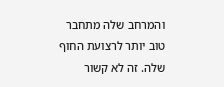והמרחב שלה מתחבר טוב יותר לרצועת החוף שלה. זה לא קשור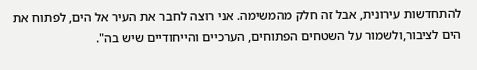להתחדשות עירונית, אבל זה חלק מהמשימה. אני רוצה לחבר את העיר אל הים, לפתוח את הים לציבור,ולשמור על השטחים הפתוחים, הערכיים והייחודיים שיש בה".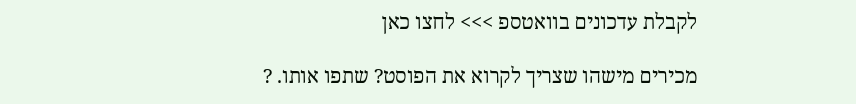לקבלת עדכונים בוואטספ >>> לחצו כאן

מכירים מישהו שצריך לקרוא את הפוסט? שתפו אותו. ?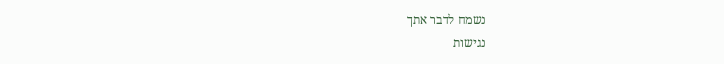נשמח לדבר אתך
נגישות